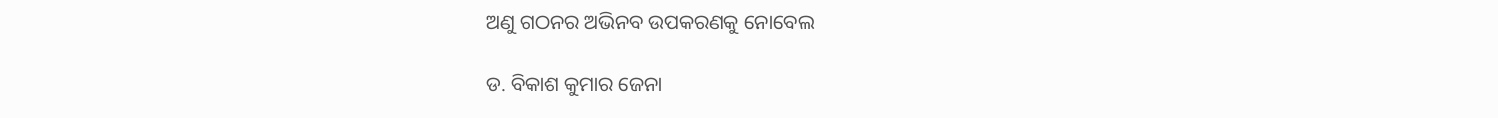ଅଣୁ ଗଠନର ଅଭିନବ ଉପକରଣକୁ ନୋବେଲ

ଡ. ବିକାଶ କୁମାର ଜେନା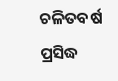ଚଳିତବର୍ଷ ପ୍ରସିଦ୍ଧ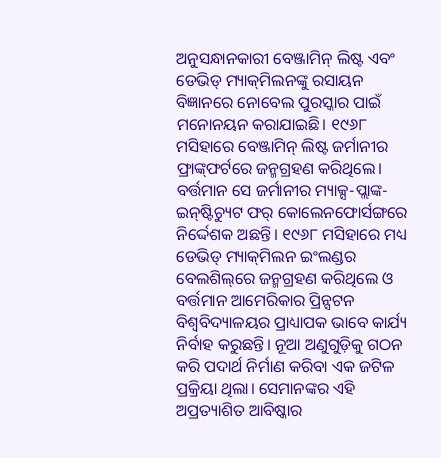ଅନୁସନ୍ଧାନକାରୀ ବେଞ୍ଜାମିନ୍‌ ଲିଷ୍ଟ ଏବଂ ଡେଭିଡ୍‌ ମ୍ୟାକ୍‌ମିଲନଙ୍କୁ ରସାୟନ ବିଜ୍ଞାନରେ ନୋବେଲ ପୁରସ୍କାର ପାଇଁ ମନୋନୟନ କରାଯାଇଛି। ୧୯୬୮ ମସିହାରେ ବେଞ୍ଜାମିନ୍‌ ଲିଷ୍ଟ ଜର୍ମାନୀର ଫ୍ରାଙ୍କ୍‌ଫର୍ଟରେ ଜନ୍ମଗ୍ରହଣ କରିଥିଲେ। ବର୍ତ୍ତମାନ ସେ ଜର୍ମାନୀର ମ୍ୟାକ୍ସ-ପ୍ଲାଙ୍କ-ଇନ୍‌ଷ୍ଟିଚ୍ୟୁଟ ଫର୍‌ କୋଲେନଫୋର୍ସଙ୍ଗରେ ନିର୍ଦ୍ଦେଶକ ଅଛନ୍ତି। ୧୯୬୮ ମସିହାରେ ମଧ୍ୟ ଡେଭିଡ୍‌ ମ୍ୟାକ୍‌ମିଲନ ଇଂଲଣ୍ଡର ବେଲଶିଲ୍‌ରେ ଜନ୍ମଗ୍ରହଣ କରିଥିଲେ ଓ ବର୍ତ୍ତମାନ ଆମେରିକାର ପ୍ରିନ୍ସଟନ ବିଶ୍ୱବିଦ୍ୟାଳୟର ପ୍ରାଧ୍ୟାପକ ଭାବେ କାର୍ଯ୍ୟ ନିର୍ବାହ କରୁଛନ୍ତି। ନୂଆ ଅଣୁଗୁଡ଼ିକୁ ଗଠନ କରି ପଦାର୍ଥ ନିର୍ମାଣ କରିବା ଏକ ଜଟିଳ ପ୍ରକ୍ରିୟା ଥିଲା। ସେମାନଙ୍କର ଏହି ଅପ୍ରତ୍ୟାଶିତ ଆବିଷ୍କାର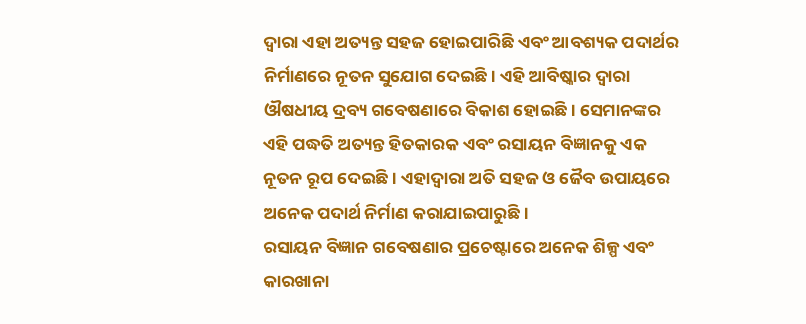ଦ୍ୱାରା ଏହା ଅତ୍ୟନ୍ତ ସହଜ ହୋଇପାରିଛି ଏବଂ ଆବଶ୍ୟକ ପଦାର୍ଥର ନିର୍ମାଣରେ ନୂତନ ସୁଯୋଗ ଦେଇଛି। ଏହି ଆବିଷ୍କାର ଦ୍ୱାରା ଔଷଧୀୟ ଦ୍ରବ୍ୟ ଗବେଷଣାରେ ବିକାଶ ହୋଇଛି। ସେମାନଙ୍କର ଏହି ପଦ୍ଧତି ଅତ୍ୟନ୍ତ ହିତକାରକ ଏବଂ ରସାୟନ ବିଜ୍ଞାନକୁ ଏକ ନୂତନ ରୂପ ଦେଇଛି। ଏହାଦ୍ବାରା ଅତି ସହଜ ଓ ଜୈବ ଉପାୟରେ ଅନେକ ପଦାର୍ଥ ନିର୍ମାଣ କରାଯାଇପାରୁଛି।
ରସାୟନ ବିଜ୍ଞାନ ଗବେଷଣାର ପ୍ରଚେଷ୍ଟାରେ ଅନେକ ଶିଳ୍ପ ଏବଂ କାରଖାନା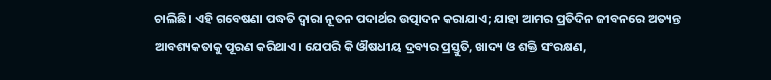ଚାଲିଛି। ଏହି ଗବେଷଣା ପଦ୍ଧତି ଦ୍ୱାରା ନୂତନ ପଦାର୍ଥର ଉତ୍ପାଦନ କରାଯାଏ; ଯାହା ଆମର ପ୍ରତିଦିନ ଜୀବନରେ ଅତ୍ୟନ୍ତ ଆବଶ୍ୟକତାକୁ ପୂରଣ କରିଥାଏ। ଯେପରି କି ଔଷଧୀୟ ଦ୍ରବ୍ୟର ପ୍ରସ୍ତୁତି, ଖାଦ୍ୟ ଓ ଶକ୍ତି ସଂରକ୍ଷଣ,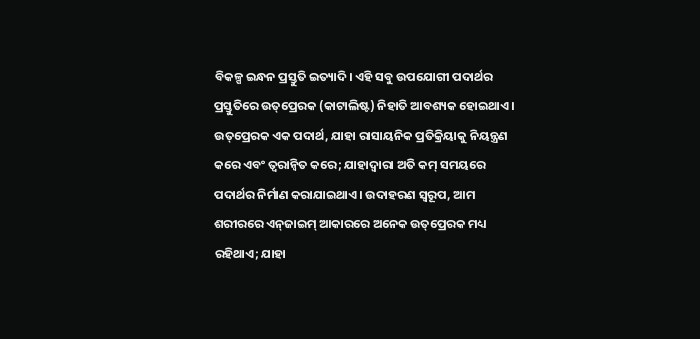ବିକଳ୍ପ ଇନ୍ଧନ ପ୍ରସ୍ତୁତି ଇତ୍ୟାଦି। ଏହି ସବୁ ଉପଯୋଗୀ ପଦାର୍ଥର ପ୍ରସ୍ତୁତିରେ ଉତ୍‌ପ୍ରେରକ (କାଟାଲିଷ୍ଟ) ନିହାତି ଆବଶ୍ୟକ ହୋଇଥାଏ। ଉତ୍‌ପ୍ରେରକ ଏକ ପଦାର୍ଥ, ଯାହା ରାସାୟନିକ ପ୍ରତିକ୍ରିୟାକୁ ନିୟନ୍ତ୍ରଣ କରେ ଏବଂ ତ୍ୱରାନ୍ବିତ କରେ; ଯାହାଦ୍ୱାରା ଅତି କମ୍‌ ସମୟରେ ପଦାର୍ଥର ନିର୍ମାଣ କରାଯାଇଥାଏ। ଉଦାହରଣ ସ୍ବରୂପ, ଆମ ଶରୀରରେ ଏନ୍‌ଜାଇମ୍‌ ଆକାରରେ ଅନେକ ଉତ୍‌ପ୍ରେରକ ମଧ୍ୟ ରହିଥାଏ; ଯାହା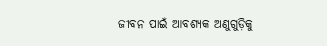ଜୀବନ ପାଇଁ ଆବଶ୍ୟକ ଅଣୁଗୁଡ଼ିକୁ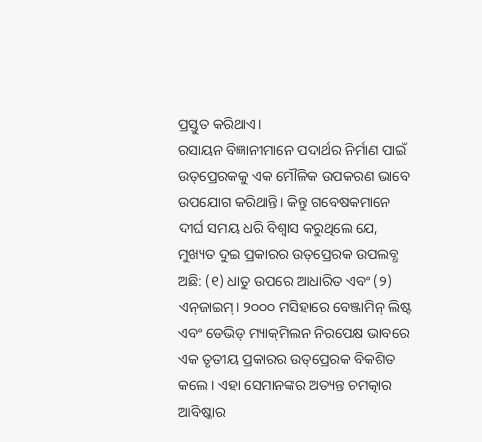ପ୍ରସ୍ତୁତ କରିଥାଏ।
ରସାୟନ ବିଜ୍ଞାନୀମାନେ ପଦାର୍ଥର ନିର୍ମାଣ ପାଇଁ ଉତ୍‌ପ୍ରେରକକୁ ଏକ ମୌଳିକ ଉପକରଣ ଭାବେ ଉପଯୋଗ କରିଥାନ୍ତି। କିନ୍ତୁ ଗବେଷକମାନେ ଦୀର୍ଘ ସମୟ ଧରି ବିଶ୍ୱାସ କରୁଥିଲେ ଯେ, ମୁଖ୍ୟତ ଦୁଇ ପ୍ରକାରର ଉତ୍‌ପ୍ରେରକ ଉପଲବ୍ଧ ଅଛି: (୧) ଧାତୁ ଉପରେ ଆଧାରିତ ଏବଂ (୨) ଏନ୍‌ଜାଇମ୍‌। ୨୦୦୦ ମସିହାରେ ବେଞ୍ଜାମିନ୍‌ ଲିଷ୍ଟ ଏବଂ ଡେଭିଡ୍‌ ମ୍ୟାକ୍‌ମିଲନ ନିରପେକ୍ଷ ଭାବରେ ଏକ ତୃତୀୟ ପ୍ରକାରର ଉତ୍‌ପ୍ରେରକ ବିକଶିତ କଲେ। ଏହା ସେମାନଙ୍କର ଅତ୍ୟନ୍ତ ଚମତ୍କାର ଆବିଷ୍କାର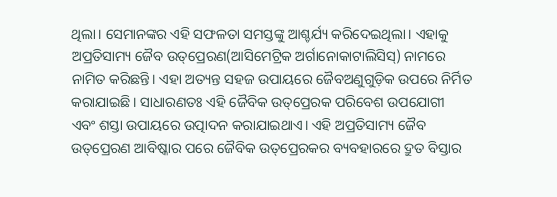ଥିଲା। ସେମାନଙ୍କର ଏହି ସଫଳତା ସମସ୍ତଙ୍କୁ ଆଶ୍ଚର୍ଯ୍ୟ କରିଦେଇଥିଲା। ଏହାକୁ ଅପ୍ରତିସାମ୍ୟ ଜୈବ ଉତ୍‌ପ୍ରେରଣ(ଆସିମେଟ୍ରିକ ଅର୍ଗାନୋକାଟାଲିସିସ୍‌) ନାମରେ ନାମିତ କରିଛନ୍ତି। ଏହା ଅତ୍ୟନ୍ତ ସହଜ ଉପାୟରେ ଜୈବଅଣୁଗୁଡ଼ିକ ଉପରେ ନିର୍ମିତ କରାଯାଇଛି। ସାଧାରଣତଃ ଏହି ଜୈବିକ ଉତ୍‌ପ୍ରେରକ ପରିବେଶ ଉପଯୋଗୀ ଏବଂ ଶସ୍ତା ଉପାୟରେ ଉତ୍ପାଦନ କରାଯାଇଥାଏ। ଏହି ଅପ୍ରତିସାମ୍ୟ ଜୈବ ଉତ୍‌ପ୍ରେରଣ ଆବିଷ୍କାର ପରେ ଜୈବିକ ଉତ୍‌ପ୍ରେରକର ବ୍ୟବହାରରେ ଦ୍ରୁତ ବିସ୍ତାର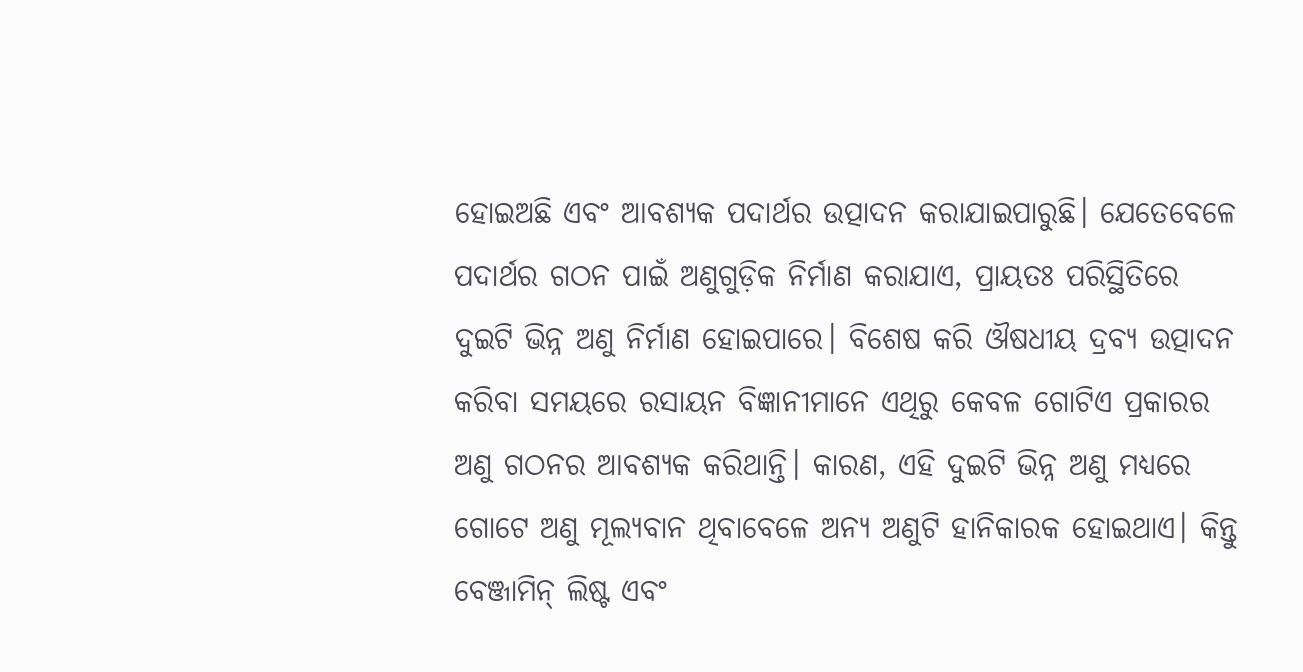ହୋଇଅଛି ଏବଂ ଆବଶ୍ୟକ ପଦାର୍ଥର ଉତ୍ପାଦନ କରାଯାଇପାରୁଛି। ଯେତେବେଳେ ପଦାର୍ଥର ଗଠନ ପାଇଁ ଅଣୁଗୁଡ଼ିକ ନିର୍ମାଣ କରାଯାଏ, ପ୍ରାୟତଃ ପରିସ୍ଥିତିରେ ଦୁଇଟି ଭିନ୍ନ ଅଣୁ ନିର୍ମାଣ ହୋଇପାରେ। ବିଶେଷ କରି ଔଷଧୀୟ ଦ୍ରବ୍ୟ ଉତ୍ପାଦନ କରିବା ସମୟରେ ରସାୟନ ବିଜ୍ଞାନୀମାନେ ଏଥିରୁ କେବଳ ଗୋଟିଏ ପ୍ରକାରର ଅଣୁ ଗଠନର ଆବଶ୍ୟକ କରିଥାନ୍ତି। କାରଣ, ଏହି ଦୁଇଟି ଭିନ୍ନ ଅଣୁ ମଧ୍ୟରେ ଗୋଟେ ଅଣୁ ମୂଲ୍ୟବାନ ଥିବାବେଳେ ଅନ୍ୟ ଅଣୁଟି ହାନିକାରକ ହୋଇଥାଏ। କିନ୍ତୁ ବେଞ୍ଜାମିନ୍‌ ଲିଷ୍ଟ ଏବଂ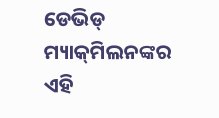ଡେଭିଡ୍‌ ମ୍ୟାକ୍‌ମିଲନଙ୍କର ଏହି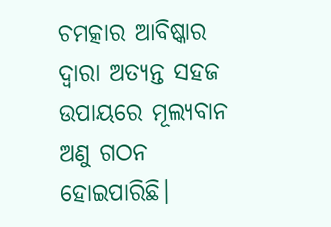ଚମତ୍କାର ଆବିଷ୍କାର ଦ୍ୱାରା ଅତ୍ୟନ୍ତ ସହଜ ଉପାୟରେ ମୂଲ୍ୟବାନ ଅଣୁ ଗଠନ ହୋଇପାରିଛି।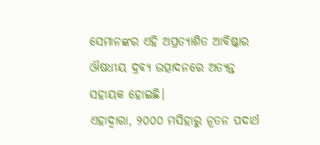ସେମାନଙ୍କର ଏହି ଅପ୍ରତ୍ୟାଶିତ ଆବିଷ୍କାର ଔଷଧୀୟ ଦ୍ରବ୍ୟ ଉତ୍ପାଦନରେ ଅତ୍ୟନ୍ତ ସହାୟକ ହୋଇଛି।
ଏହାଦ୍ୱାରା, ୨୦୦୦ ମସିହାରୁ ନୂତନ ପଦାର୍ଥ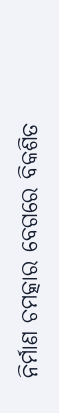ନିର୍ମାଣ ଚମତ୍କାର ବେଗରେ ବିକଶିତ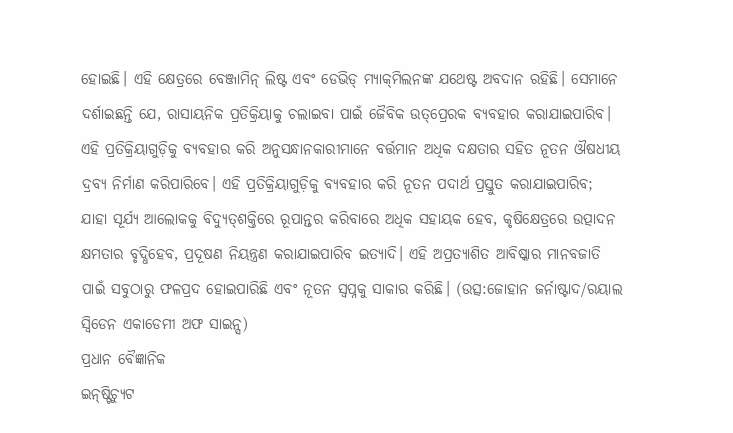ହୋଇଛି। ଏହି କ୍ଷେତ୍ରରେ ବେଞ୍ଜାମିନ୍‌ ଲିଷ୍ଟ ଏବଂ ଡେଭିଡ୍‌ ମ୍ୟାକ୍‌ମିଲନଙ୍କ ଯଥେଷ୍ଟ ଅବଦାନ ରହିଛି। ସେମାନେ ଦର୍ଶାଇଛନ୍ତି ଯେ, ରାସାୟନିକ ପ୍ରତିକ୍ରିୟାକୁ ଚଲାଇବା ପାଇଁ ଜୈବିକ ଉତ୍‌ପ୍ରେରକ ବ୍ୟବହାର କରାଯାଇପାରିବ। ଏହି ପ୍ରତିକ୍ରିୟାଗୁଡ଼ିକୁ ବ୍ୟବହାର କରି ଅନୁସନ୍ଧାନକାରୀମାନେ ବର୍ତ୍ତମାନ ଅଧିକ ଦକ୍ଷତାର ସହିତ ନୂତନ ଔଷଧୀୟ ଦ୍ରବ୍ୟ ନିର୍ମାଣ କରିପାରିବେ। ଏହି ପ୍ରତିକ୍ରିୟାଗୁଡ଼ିକୁ ବ୍ୟବହାର କରି ନୂତନ ପଦାର୍ଥ ପ୍ରସ୍ତୁତ କରାଯାଇପାରିବ; ଯାହା ସୂର୍ଯ୍ୟ ଆଲୋକକୁ ବିଦ୍ୟୁତ୍‌ଶକ୍ତିରେ ରୂପାନ୍ତର କରିବାରେ ଅଧିକ ସହାୟକ ହେବ, କୃଷିକ୍ଷେତ୍ରରେ ଉତ୍ପାଦନ କ୍ଷମତାର ବୃଦ୍ଧିହେବ, ପ୍ରଦୂଷଣ ନିୟନ୍ତ୍ରଣ କରାଯାଇପାରିବ ଇତ୍ୟାଦି। ଏହି ଅପ୍ରତ୍ୟାଶିତ ଆବିଷ୍କାର ମାନବଜାତି ପାଇଁ ସବୁଠାରୁ ଫଳପ୍ରଦ ହୋଇପାରିଛି ଏବଂ ନୂତନ ସ୍ବପ୍ନକୁ ସାକାର କରିଛି। (ଉତ୍ସ:ଜୋହାନ ଜର୍ନାଷ୍ଟାଦ/ରୟାଲ ସ୍ବିଡେନ ଏକାଡେମୀ ଅଫ ସାଇନ୍ସ)
ପ୍ରଧାନ ବୈଜ୍ଞାନିକ
ଇନ୍‌ଷ୍ଟିଚ୍ୟୁଟ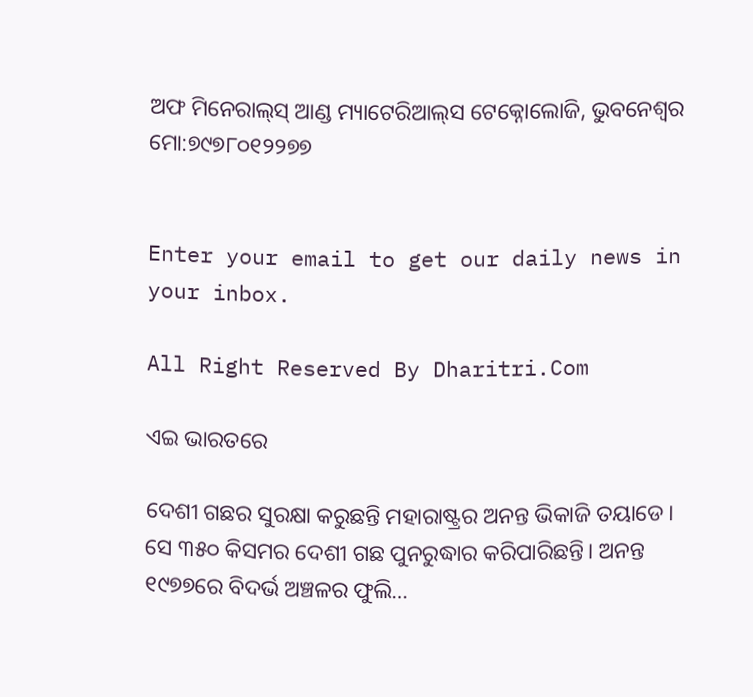ଅଫ ମିନେରାଲ୍‌ସ୍‌ ଆଣ୍ଡ ମ୍ୟାଟେରିଆଲ୍‌ସ ଟେକ୍ନୋଲୋଜି, ଭୁବନେଶ୍ୱର
ମୋ:୭୯୭୮୦୧୨୨୭୭


Enter your email to get our daily news in your inbox.

All Right Reserved By Dharitri.Com

ଏଇ ଭାରତରେ

ଦେଶୀ ଗଛର ସୁରକ୍ଷା କରୁଛନ୍ତି ମହାରାଷ୍ଟ୍ରର ଅନନ୍ତ ଭିକାଜି ତୟାଡେ। ସେ ୩୫୦ କିସମର ଦେଶୀ ଗଛ ପୁନରୁଦ୍ଧାର କରିପାରିଛନ୍ତି। ଅନନ୍ତ ୧୯୭୭ରେ ବିଦର୍ଭ ଅଞ୍ଚଳର ଫୁଲି…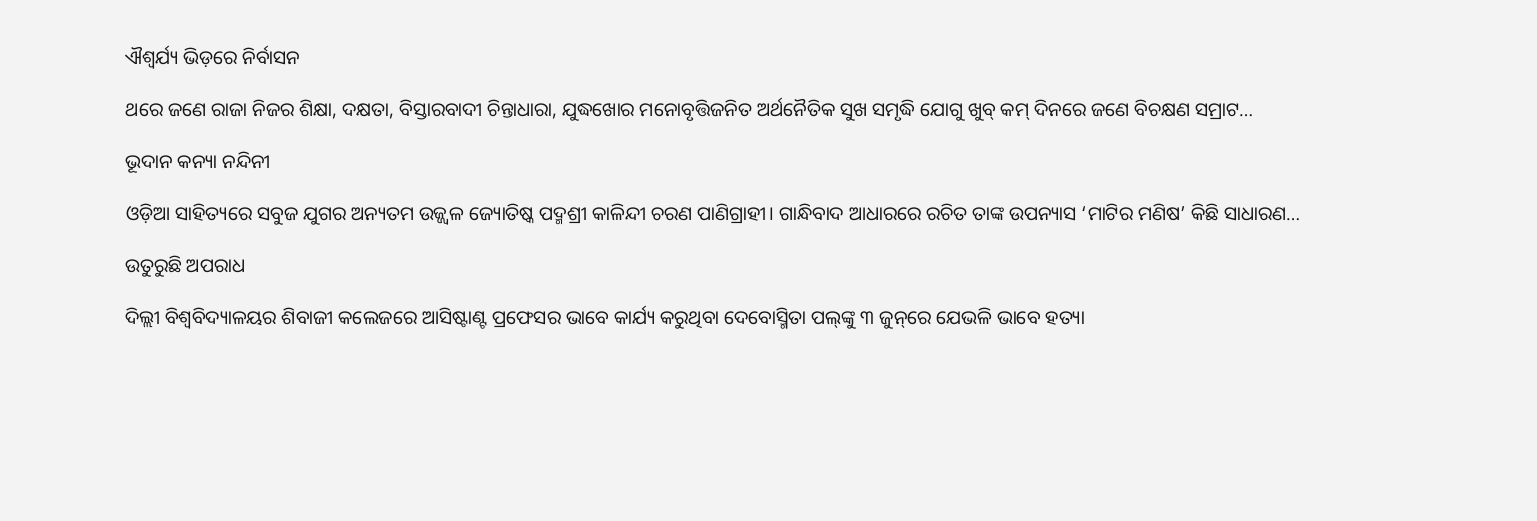ଐଶ୍ୱର୍ଯ୍ୟ ଭିଡ଼ରେ ନିର୍ବାସନ

ଥରେ ଜଣେ ରାଜା ନିଜର ଶିକ୍ଷା, ଦକ୍ଷତା, ବିସ୍ତାରବାଦୀ ଚିନ୍ତାଧାରା, ଯୁଦ୍ଧଖୋର ମନୋବୃତ୍ତିଜନିତ ଅର୍ଥନୈତିକ ସୁଖ ସମୃଦ୍ଧି ଯୋଗୁ ଖୁବ୍‌ କମ୍‌ ଦିନରେ ଜଣେ ବିଚକ୍ଷଣ ସମ୍ରାଟ…

ଭୂଦାନ କନ୍ୟା ନନ୍ଦିନୀ

ଓଡ଼ିଆ ସାହିତ୍ୟରେ ସବୁଜ ଯୁଗର ଅନ୍ୟତମ ଉଜ୍ଜ୍ବଳ ଜ୍ୟୋତିଷ୍କ ପଦ୍ମଶ୍ରୀ କାଳିନ୍ଦୀ ଚରଣ ପାଣିଗ୍ରାହୀ। ଗାନ୍ଧିବାଦ ଆଧାରରେ ରଚିତ ତାଙ୍କ ଉପନ୍ୟାସ ‘ମାଟିର ମଣିଷ’ କିଛି ସାଧାରଣ…

ଉତୁରୁଛି ଅପରାଧ

ଦିଲ୍ଲୀ ବିଶ୍ୱବିଦ୍ୟାଳୟର ଶିବାଜୀ କଲେଜରେ ଆସିଷ୍ଟାଣ୍ଟ ପ୍ରଫେସର ଭାବେ କାର୍ଯ୍ୟ କରୁଥିବା ଦେବୋସ୍ମିତା ପଲ୍‌ଙ୍କୁ ୩ ଜୁନ୍‌ରେ ଯେଭଳି ଭାବେ ହତ୍ୟା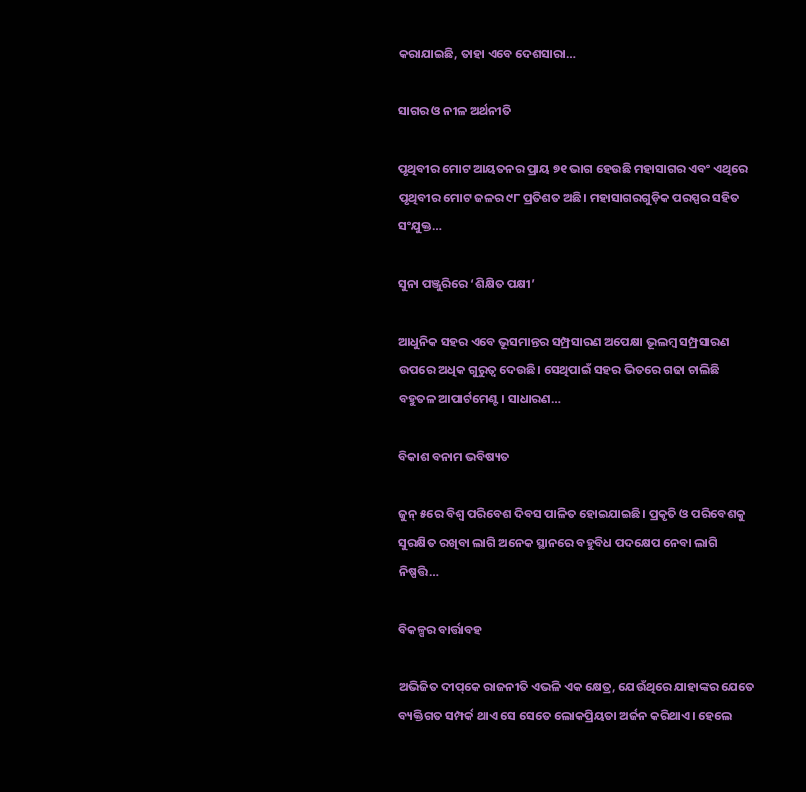କରାଯାଇଛି, ତାହା ଏବେ ଦେଶସାରା…

ସାଗର ଓ ନୀଳ ଅର୍ଥନୀତି

ପୃଥିବୀର ମୋଟ ଆୟତନର ପ୍ରାୟ ୭୧ ଭାଗ ହେଉଛି ମହାସାଗର ଏବଂ ଏଥିରେ ପୃଥିବୀର ମୋଟ ଜଳର ୯୮ ପ୍ରତିଶତ ଅଛି। ମହାସାଗରଗୁଡ଼ିକ ପରସ୍ପର ସହିତ ସଂଯୁକ୍ତ…

ସୁନା ପଞ୍ଜୁରିରେ ‘ଶିକ୍ଷିତ ପକ୍ଷୀ’

ଆଧୁନିକ ସହର ଏବେ ଭୂସମାନ୍ତର ସମ୍ପ୍ରସାରଣ ଅପେକ୍ଷା ଭୂଲମ୍ବ ସମ୍ପ୍ରସାରଣ ଉପରେ ଅଧିକ ଗୁରୁତ୍ୱ ଦେଉଛି। ସେଥିପାଇଁ ସହର ଭିତରେ ଗଢା ଚାଲିଛି ବହୁତଳ ଆପାର୍ଟମେଣ୍ଟ। ସାଧାରଣ…

ବିକାଶ ବନାମ ଭବିଷ୍ୟତ

ଜୁନ୍‌ ୫ରେ ବିଶ୍ୱ ପରିବେଶ ଦିବସ ପାଳିତ ହୋଇଯାଇଛି। ପ୍ରକୃତି ଓ ପରିବେଶକୁ ସୁରକ୍ଷିତ ରଖିବା ଲାଗି ଅନେକ ସ୍ଥାନରେ ବହୁବିଧ ପଦକ୍ଷେପ ନେବା ଲାଗି ନିଷ୍ପତ୍ତି…

ବିକଳ୍ପର ବାର୍ତ୍ତାବହ

ଅଭିଜିତ ଦୀପ୍‌କେ ରାଜନୀତି ଏଭଳି ଏକ କ୍ଷେତ୍ର, ଯେଉଁଥିରେ ଯାହାଙ୍କର ଯେତେ ବ୍ୟକ୍ତିଗତ ସମ୍ପର୍କ ଥାଏ ସେ ସେତେ ଲୋକପ୍ରିୟତା ଅର୍ଜନ କରିଥାଏ। ହେଲେ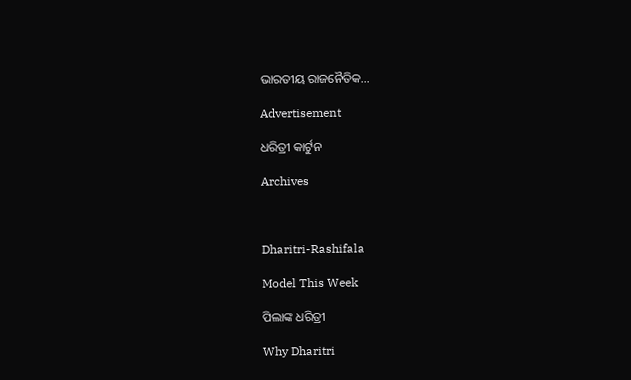ଭାରତୀୟ ରାଜନୈତିକ…

Advertisement

ଧରିତ୍ରୀ କାର୍ଟୁନ

Archives



Dharitri-Rashifala

Model This Week

ପିଲାଙ୍କ ଧରିତ୍ରୀ

Why Dharitri